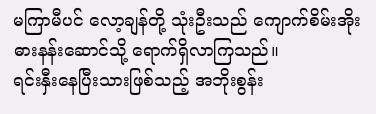မကြာမီပင် လော့ချန်တို့ သုံးဦးသည် ကျောက်စိမ်းအိုးဓားနန်းဆောင်သို့ ရောက်ရှိလာကြသည်။
ရင်းနှီးနေပြီးသားဖြစ်သည့် အဘိုးစွန်း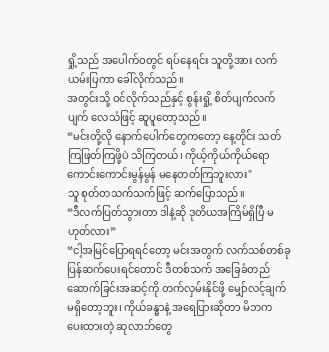ရှို့သည် အပေါက်ဝတွင် ရပ်နေရင်း သူတို့အား လက်ယမ်းပြကာ ခေါ်လိုက်သည်။
အတွင်းသို့ ဝင်လိုက်သည်နှင့် စွန်းရှို့ စိတ်ပျက်လက်ပျက် လေသံဖြင့် ဆူပူတော့သည်။
“မင်းတို့လို နောက်ပေါက်တွေကတော့ နေ့တိုင်း သတ်ကြဖြတ်ကြဖို့ပဲ သိကြတယ်၊ ကိုယ့်ကိုယ်ကိုယ်ရော ကောင်းကောင်းမွန်မွန် မနေတတ်ကြဘူးလား"
သူ စုတ်တသက်သက်ဖြင့် ဆက်ပြောသည်။
“ဒီလက်ပြတ်သွားတာ ဒါနဲ့ဆို ဒုတိယအကြိမ်ရှိပြီ မဟုတ်လား”
“ငါ့အမြင်ပြောရရင်တော့ မင်းအတွက် လက်သစ်တစ်ခု ပြန်ဆက်ပေးရင်တောင် ဒီတစ်သက် အခြေခံတည်ဆောက်ခြင်းအဆင့်ကို တက်လှမ်းနိုင်ဖို့ မျှော်လင့်ချက် မရှိတော့ဘူး၊ ကိုယ်ခန္ဓာနဲ့ အရေပြားဆိုတာ မိဘက ပေးထားတဲ့ ဆုလာဘ်တွေ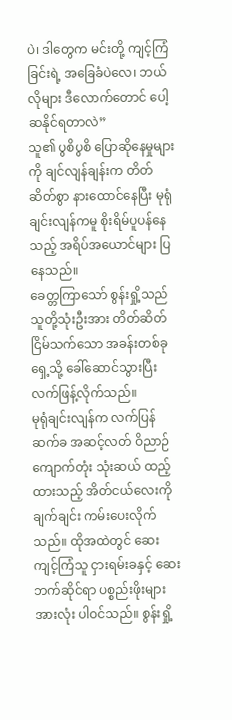ပဲ၊ ဒါတွေက မင်းတို့ ကျင့်ကြံခြင်းရဲ့ အခြေခံပဲလေ၊ ဘယ်လိုများ ဒီလောက်တောင် ပေါ့ဆနိုင်ရတာလဲ”
သူ၏ ပွစိပွစိ ပြောဆိုနေမှုများကို ချင်လျန်ချန်းက တိတ်ဆိတ်စွာ နားထောင်နေပြီး မုရုံချင်းလျန်ကမူ စိုးရိမ်ပူပန်နေသည့် အရိပ်အယောင်များ ပြနေသည်။
ခေတ္တကြာသော် စွန်းရှို့သည် သူတို့သုံးဦးအား တိတ်ဆိတ်ငြိမ်သက်သော အခန်းတစ်ခုရှေ့သို့ ခေါ်ဆောင်သွားပြီး လက်ဖြန့်လိုက်သည်။
မုရုံချင်းလျန်က လက်ပြန်ဆက်ခ အဆင့်လတ် ဝိညာဉ်ကျောက်တုံး သုံးဆယ် ထည့်ထားသည့် အိတ်ငယ်လေးကို ချက်ချင်း ကမ်းပေးလိုက်သည်။ ထိုအထဲတွင် ဆေးကျင့်ကြံသူ ငှားရမ်းခနှင့် ဆေးဘက်ဆိုင်ရာ ပစ္စည်းဖိုးများ အားလုံး ပါဝင်သည်။ စွန်းရှို့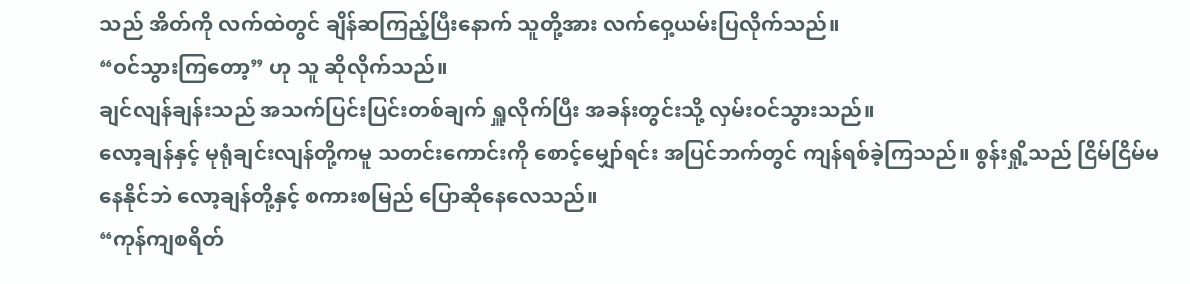သည် အိတ်ကို လက်ထဲတွင် ချိန်ဆကြည့်ပြီးနောက် သူတို့အား လက်ဝှေ့ယမ်းပြလိုက်သည်။
“ဝင်သွားကြတော့” ဟု သူ ဆိုလိုက်သည်။
ချင်လျန်ချန်းသည် အသက်ပြင်းပြင်းတစ်ချက် ရှူလိုက်ပြီး အခန်းတွင်းသို့ လှမ်းဝင်သွားသည်။
လော့ချန်နှင့် မုရုံချင်းလျန်တို့ကမူ သတင်းကောင်းကို စောင့်မျှော်ရင်း အပြင်ဘက်တွင် ကျန်ရစ်ခဲ့ကြသည်။ စွန်းရှို့သည် ငြိမ်ငြိမ်မနေနိုင်ဘဲ လော့ချန်တို့နှင့် စကားစမြည် ပြောဆိုနေလေသည်။
“ကုန်ကျစရိတ်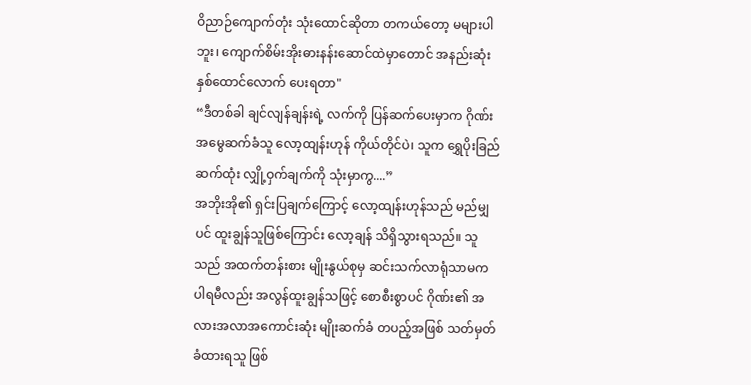ဝိညာဉ်ကျောက်တုံး သုံးထောင်ဆိုတာ တကယ်တော့ မများပါဘူး၊ ကျောက်စိမ်းအိုးဓားနန်းဆောင်ထဲမှာတောင် အနည်းဆုံး နှစ်ထောင်လောက် ပေးရတာ"
“ဒီတစ်ခါ ချင်လျန်ချန်းရဲ့ လက်ကို ပြန်ဆက်ပေးမှာက ဂိုဏ်းအမွေဆက်ခံသူ လော့ထျန်းဟုန် ကိုယ်တိုင်ပဲ၊ သူက ရွှေပိုးခြည်ဆက်ထုံး လျှို့ဝှက်ချက်ကို သုံးမှာကွ....”
အဘိုးအို၏ ရှင်းပြချက်ကြောင့် လော့ထျန်းဟုန်သည် မည်မျှပင် ထူးချွန်သူဖြစ်ကြောင်း လော့ချန် သိရှိသွားရသည်။ သူသည် အထက်တန်းစား မျိုးနွယ်စုမှ ဆင်းသက်လာရုံသာမက ပါရမီလည်း အလွန်ထူးချွန်သဖြင့် စောစီးစွာပင် ဂိုဏ်း၏ အလားအလာအကောင်းဆုံး မျိုးဆက်ခံ တပည့်အဖြစ် သတ်မှတ်ခံထားရသူ ဖြစ်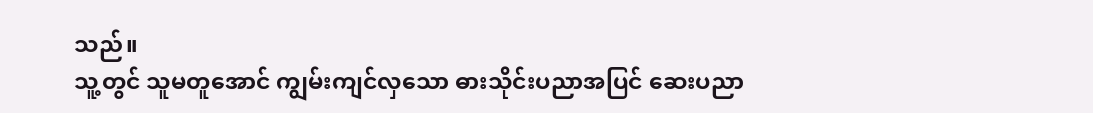သည်။
သူ့တွင် သူမတူအောင် ကျွမ်းကျင်လှသော ဓားသိုင်းပညာအပြင် ဆေးပညာ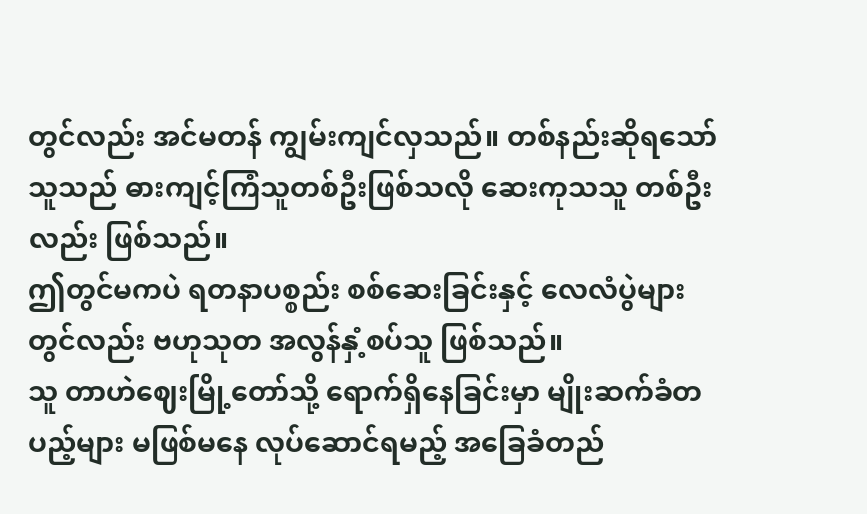တွင်လည်း အင်မတန် ကျွမ်းကျင်လှသည်။ တစ်နည်းဆိုရသော် သူသည် ဓားကျင့်ကြံသူတစ်ဦးဖြစ်သလို ဆေးကုသသူ တစ်ဦးလည်း ဖြစ်သည်။
ဤတွင်မကပဲ ရတနာပစ္စည်း စစ်ဆေးခြင်းနှင့် လေလံပွဲများတွင်လည်း ဗဟုသုတ အလွန်နှံ့စပ်သူ ဖြစ်သည်။
သူ တာဟဲဈေးမြို့တော်သို့ ရောက်ရှိနေခြင်းမှာ မျိုးဆက်ခံတပည့်များ မဖြစ်မနေ လုပ်ဆောင်ရမည့် အခြေခံတည်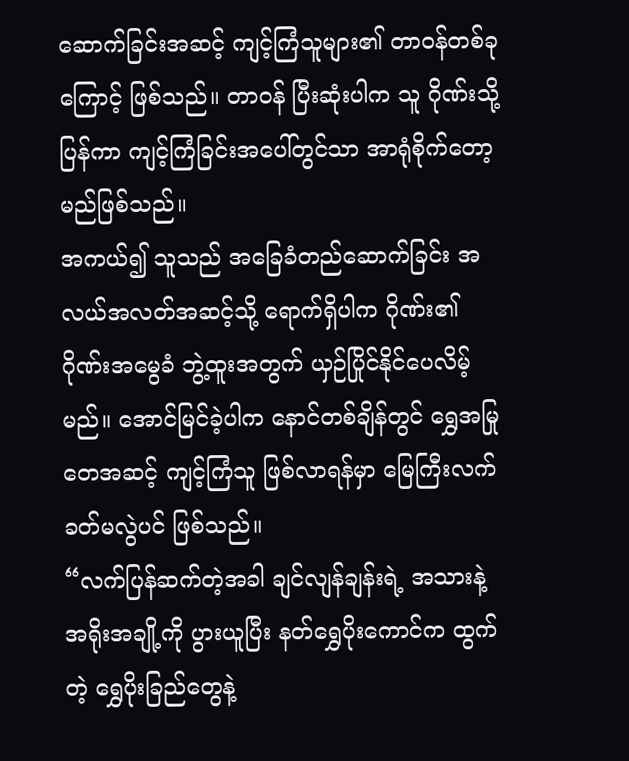ဆောက်ခြင်းအဆင့် ကျင့်ကြံသူများ၏ တာဝန်တစ်ခုကြောင့် ဖြစ်သည်။ တာဝန် ပြီးဆုံးပါက သူ ဂိုဏ်းသို့ ပြန်ကာ ကျင့်ကြံခြင်းအပေါ်တွင်သာ အာရုံစိုက်တော့မည်ဖြစ်သည်။
အကယ်၍ သူသည် အခြေခံတည်ဆောက်ခြင်း အလယ်အလတ်အဆင့်သို့ ရောက်ရှိပါက ဂိုဏ်း၏ ဂိုဏ်းအမွေခံ ဘွဲ့ထူးအတွက် ယှဉ်ပြိုင်နိုင်ပေလိမ့်မည်။ အောင်မြင်ခဲ့ပါက နောင်တစ်ချိန်တွင် ရွှေအမြုတေအဆင့် ကျင့်ကြံသူ ဖြစ်လာရန်မှာ မြေကြီးလက်ခတ်မလွဲပင် ဖြစ်သည်။
“လက်ပြန်ဆက်တဲ့အခါ ချင်လျန်ချန်းရဲ့ အသားနဲ့ အရိုးအချို့ကို ပွားယူပြီး နတ်ရွှေပိုးကောင်က ထွက်တဲ့ ရွှေပိုးခြည်တွေနဲ့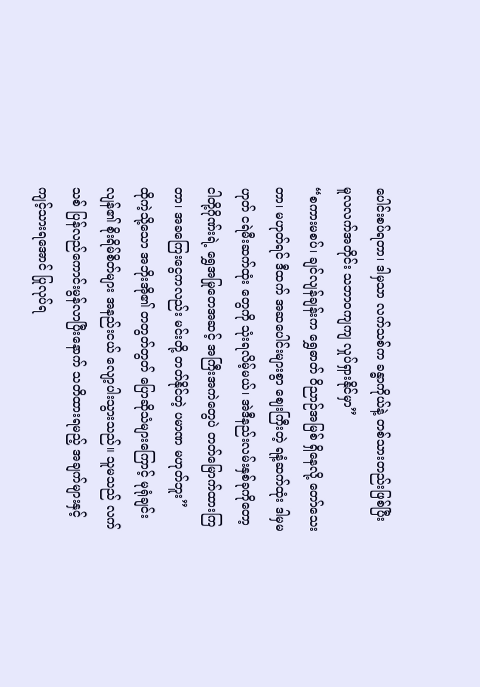ပေါင်းစပ်ရတာ၊ ဒါမှသာ လက်သစ်က ခန္ဓာကိုယ်နဲ့ တစ်သားတည်းဖြစ်ပြီး မူလလက်အတိုင်း သဘာဝကျကျ လှုပ်ရှားနိုင်မှာ”
“စကားမစပ်၊ ချင်လျန်ချန်းက ရွှေဓာတ် ဝိညာဉ်အမြစ် ရှိနေလို့ တော်သေးတာ၊ မဟုတ်ရင် ဒီထက် အဆပေါင်းများစွာ ဈေးကြီးတဲ့ ရနံ့ဆက်ထုံး ဒါမှမဟုတ် ငရဲမီးဆက်ထုံး တွေကို သုံးရလိမ့်မယ်၊ အဲဒီနည်းလမ်းနှစ်ခုကိုတော့ ငါတို့ဂိုဏ်းရဲ့ ရွှေအမြုတေအဆင့် အကြီးအကဲတွေပဲ တတ်မြောက်ထားကြတာ၊ အခကြေးငွေကလည်း မင်းတို့ တတ်နိုင်တဲ့ ပမာဏ မဟုတ်ဘူး”
ထိုကဲ့သို့သော အဘိုးအို၏ တတွတ်တွတ် ပြောဆိုသံများကြောင့် မုရုံချင်းလျန်၏ စိုးရိမ်စိတ်များ အနည်းငယ် လျော့ပါးသွားသည်။ သူမသည် လက်သစ် ပြန်လည်ကောင်းမွန်လာပြီးနောက် သတိထားရမည့် အချက်များနှင့် ကျင့်သားရအောင် ပြုလုပ်ရ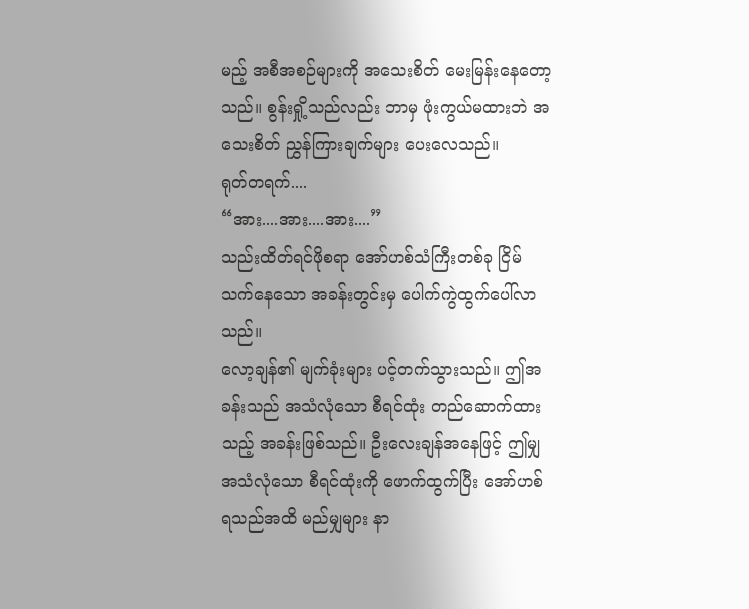မည့် အစီအစဉ်များကို အသေးစိတ် မေးမြန်းနေတော့သည်။ စွန်းရှို့သည်လည်း ဘာမှ ဖုံးကွယ်မထားဘဲ အသေးစိတ် ညွှန်ကြားချက်များ ပေးလေသည်။
ရုတ်တရက်....
“အား....အား....အား....”
သည်းထိတ်ရင်ဖိုစရာ အော်ဟစ်သံကြီးတစ်ခု ငြိမ်သက်နေသော အခန်းတွင်းမှ ပေါက်ကွဲထွက်ပေါ်လာသည်။
လော့ချန်၏ မျက်ခုံးများ ပင့်တက်သွားသည်။ ဤအခန်းသည် အသံလုံသော စီရင်ထုံး တည်ဆောက်ထားသည့် အခန်းဖြစ်သည်။ ဦးလေးချန်အနေဖြင့် ဤမျှ အသံလုံသော စီရင်ထုံးကို ဖောက်ထွက်ပြီး အော်ဟစ်ရသည်အထိ မည်မျှများ နာ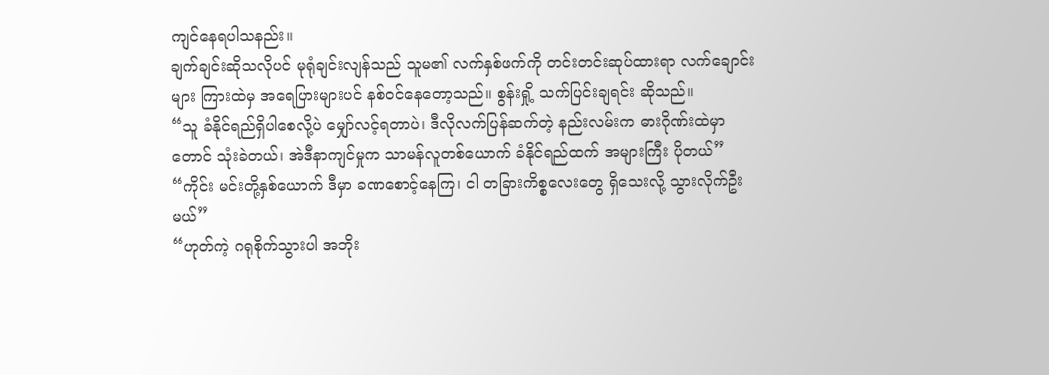ကျင်နေရပါသနည်း။
ချက်ချင်းဆိုသလိုပင် မုရုံချင်းလျန်သည် သူမ၏ လက်နှစ်ဖက်ကို တင်းတင်းဆုပ်ထားရာ လက်ချောင်းများ ကြားထဲမှ အရေပြားများပင် နစ်ဝင်နေတော့သည်။ စွန်းရှို့ သက်ပြင်းချရင်း ဆိုသည်။
“သူ ခံနိုင်ရည်ရှိပါစေလို့ပဲ မျှော်လင့်ရတာပဲ၊ ဒီလိုလက်ပြန်ဆက်တဲ့ နည်းလမ်းက ဓားဂိုဏ်းထဲမှာတောင် သုံးခဲတယ်၊ အဲဒီနာကျင်မှုက သာမန်လူတစ်ယောက် ခံနိုင်ရည်ထက် အများကြီး ပိုတယ်”
“ကိုင်း မင်းတို့နှစ်ယောက် ဒီမှာ ခဏစောင့်နေကြ၊ ငါ တခြားကိစ္စလေးတွေ ရှိသေးလို့ သွားလိုက်ဦးမယ်”
“ဟုတ်ကဲ့ ဂရုစိုက်သွားပါ အဘိုး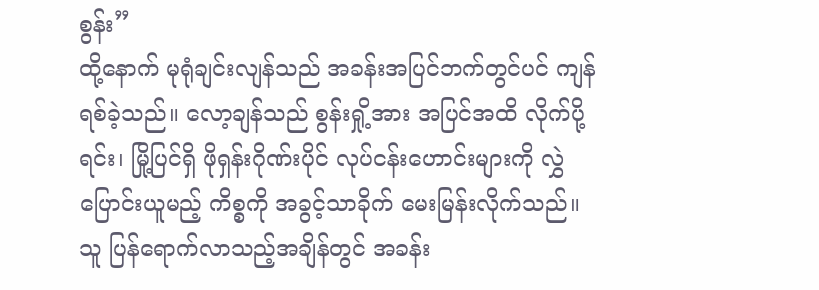စွန်း”
ထို့နောက် မုရုံချင်းလျန်သည် အခန်းအပြင်ဘက်တွင်ပင် ကျန်ရစ်ခဲ့သည်။ လော့ချန်သည် စွန်းရှို့အား အပြင်အထိ လိုက်ပို့ရင်း၊ မြို့ပြင်ရှိ ဖိုရှန်းဂိုဏ်းပိုင် လုပ်ငန်းဟောင်းများကို လွှဲပြောင်းယူမည့် ကိစ္စကို အခွင့်သာခိုက် မေးမြန်းလိုက်သည်။
သူ ပြန်ရောက်လာသည့်အချိန်တွင် အခန်း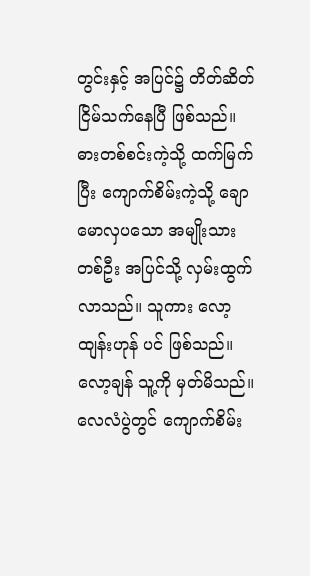တွင်းနှင့် အပြင်၌ တိတ်ဆိတ်ငြိမ်သက်နေပြီ ဖြစ်သည်။
ဓားတစ်စင်းကဲ့သို့ ထက်မြက်ပြီး ကျောက်စိမ်းကဲ့သို့ ချောမောလှပသော အမျိုးသားတစ်ဦး အပြင်သို့ လှမ်းထွက်လာသည်။ သူကား လော့ထျန်းဟုန် ပင် ဖြစ်သည်။
လော့ချန် သူ့ကို မှတ်မိသည်။ လေလံပွဲတွင် ကျောက်စိမ်း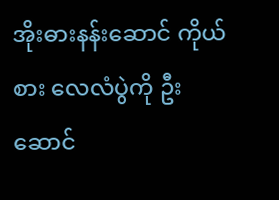အိုးဓားနန်းဆောင် ကိုယ်စား လေလံပွဲကို ဦးဆောင်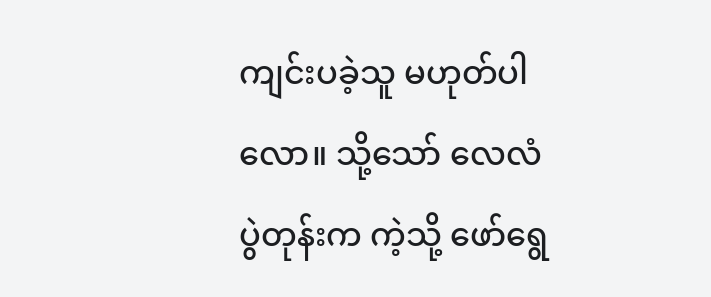ကျင်းပခဲ့သူ မဟုတ်ပါလော။ သို့သော် လေလံပွဲတုန်းက ကဲ့သို့ ဖော်ရွေ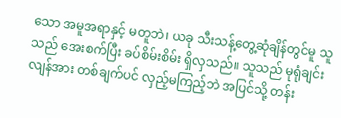သော အမူအရာနှင့် မတူဘဲ၊ ယခု သီးသန့်တွေ့ဆုံချိန်တွင်မူ သူသည် အေးစက်ပြီး ခပ်စိမ်းစိမ်း ရှိလှသည်။ သူသည် မုရုံချင်းလျန်အား တစ်ချက်ပင် လှည့်မကြည့်ဘဲ အပြင်သို့ တန်း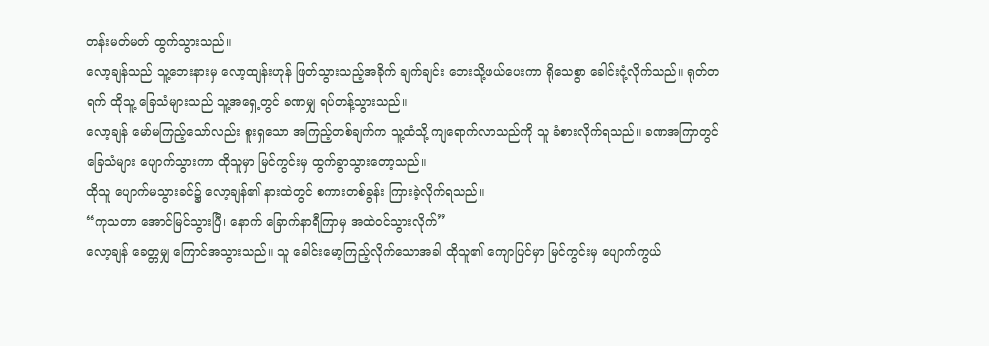တန်းမတ်မတ် ထွက်သွားသည်။
လော့ချန်သည် သူ့ဘေးနားမှ လော့ထျန်းဟုန် ဖြတ်သွားသည့်အခိုက် ချက်ချင်း ဘေးသို့ဖယ်ပေးကာ ရိုသေစွာ ခေါင်းငုံ့လိုက်သည်။ ရုတ်တရက် ထိုသူ့ ခြေသံများသည် သူ့အရှေ့တွင် ခဏမျှ ရပ်တန့်သွားသည်။
လော့ချန် မော်မကြည့်သော်လည်း စူးရှသော အကြည့်တစ်ချက်က သူ့ထံသို့ ကျရောက်လာသည်ကို သူ ခံစားလိုက်ရသည်။ ခဏအကြာတွင် ခြေသံများ ပျောက်သွားကာ ထိုသူမှာ မြင်ကွင်းမှ ထွက်ခွာသွားတော့သည်။
ထိုသူ ပျောက်မသွားခင်၌ လော့ချန်၏ နားထဲတွင် စကားတစ်ခွန်း ကြားခဲ့လိုက်ရသည်။
“ကုသတာ အောင်မြင်သွားပြီ၊ နောက် ခြောက်နာရီကြာမှ အထဲဝင်သွားလိုက်”
လော့ချန် ခေတ္တမျှ ကြောင်အသွားသည်။ သူ ခေါင်းမော့ကြည့်လိုက်သောအခါ ထိုသူ၏ ကျောပြင်မှာ မြင်ကွင်းမှ ပျောက်ကွယ်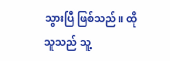သွားပြီ ဖြစ်သည်။ ထိုသူသည် သူ့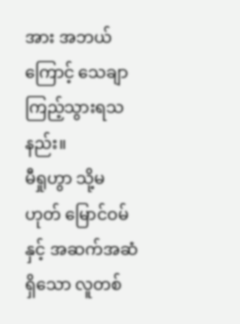အား အဘယ်ကြောင့် သေချာ ကြည့်သွားရသနည်း။
မီရှုဟွာ သို့မဟုတ် မြောင်ဝမ်နှင့် အဆက်အဆံရှိသော လူတစ်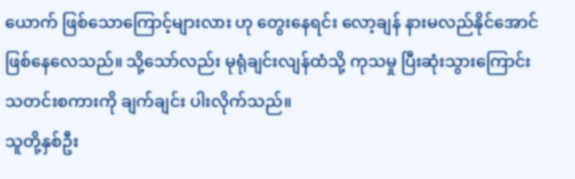ယောက် ဖြစ်သောကြောင့်များလား ဟု တွေးနေရင်း လော့ချန် နားမလည်နိုင်အောင် ဖြစ်နေလေသည်။ သို့သော်လည်း မုရုံချင်းလျန်ထံသို့ ကုသမှု ပြီးဆုံးသွားကြောင်း သတင်းစကားကို ချက်ချင်း ပါးလိုက်သည်။
သူတို့နှစ်ဦး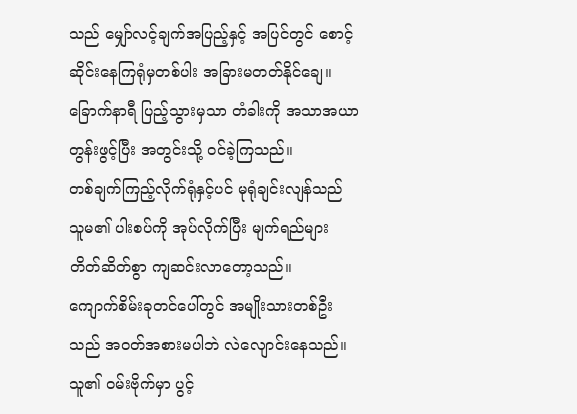သည် မျှော်လင့်ချက်အပြည့်နှင့် အပြင်တွင် စောင့်ဆိုင်းနေကြရုံမှတစ်ပါး အခြားမတတ်နိုင်ချေ။ ခြောက်နာရီ ပြည့်သွားမှသာ တံခါးကို အသာအယာတွန်းဖွင့်ပြီး အတွင်းသို့ ဝင်ခဲ့ကြသည်။
တစ်ချက်ကြည့်လိုက်ရုံနှင့်ပင် မုရုံချင်းလျန်သည် သူမ၏ ပါးစပ်ကို အုပ်လိုက်ပြီး မျက်ရည်များ တိတ်ဆိတ်စွာ ကျဆင်းလာတော့သည်။
ကျောက်စိမ်းခုတင်ပေါ်တွင် အမျိုးသားတစ်ဦးသည် အဝတ်အစားမပါဘဲ လဲလျောင်းနေသည်။ သူ၏ ဝမ်းဗိုက်မှာ ပွင့်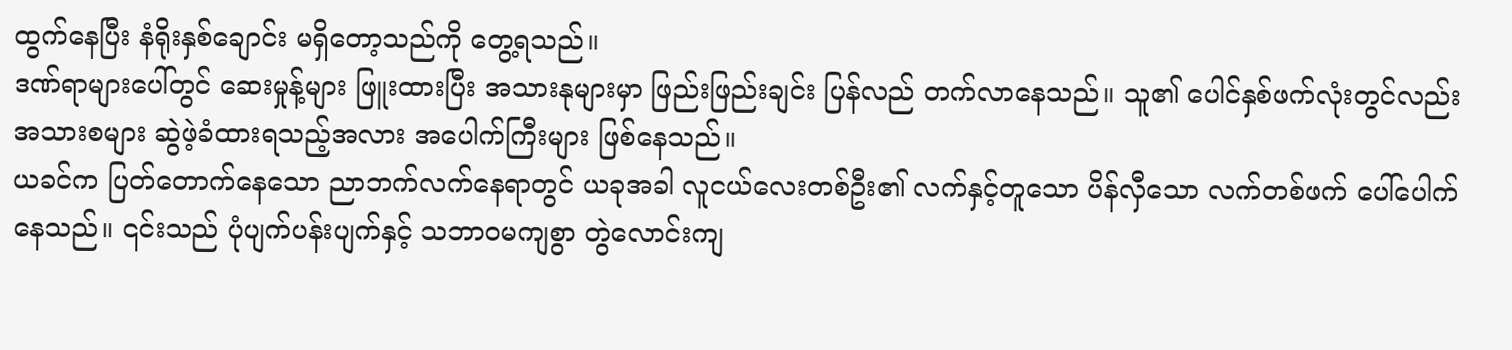ထွက်နေပြီး နံရိုးနှစ်ချောင်း မရှိတော့သည်ကို တွေ့ရသည်။
ဒဏ်ရာများပေါ်တွင် ဆေးမှုန့်များ ဖြူးထားပြီး အသားနုများမှာ ဖြည်းဖြည်းချင်း ပြန်လည် တက်လာနေသည်။ သူ၏ ပေါင်နှစ်ဖက်လုံးတွင်လည်း အသားစများ ဆွဲဖဲ့ခံထားရသည့်အလား အပေါက်ကြီးများ ဖြစ်နေသည်။
ယခင်က ပြတ်တောက်နေသော ညာဘက်လက်နေရာတွင် ယခုအခါ လူငယ်လေးတစ်ဦး၏ လက်နှင့်တူသော ပိန်လှီသော လက်တစ်ဖက် ပေါ်ပေါက်နေသည်။ ၎င်းသည် ပုံပျက်ပန်းပျက်နှင့် သဘာဝမကျစွာ တွဲလောင်းကျ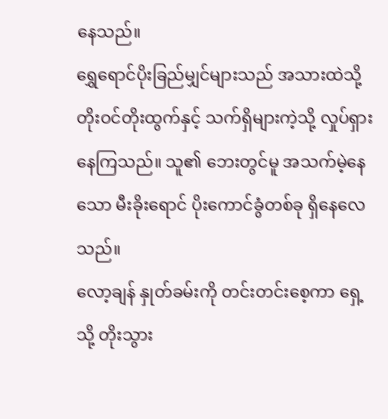နေသည်။
ရွှေရောင်ပိုးခြည်မျှင်များသည် အသားထဲသို့ တိုးဝင်တိုးထွက်နှင့် သက်ရှိများကဲ့သို့ လှုပ်ရှားနေကြသည်။ သူ၏ ဘေးတွင်မူ အသက်မဲ့နေသော မီးခိုးရောင် ပိုးကောင်ခွံတစ်ခု ရှိနေလေသည်။
လော့ချန် နှုတ်ခမ်းကို တင်းတင်းစေ့ကာ ရှေ့သို့ တိုးသွား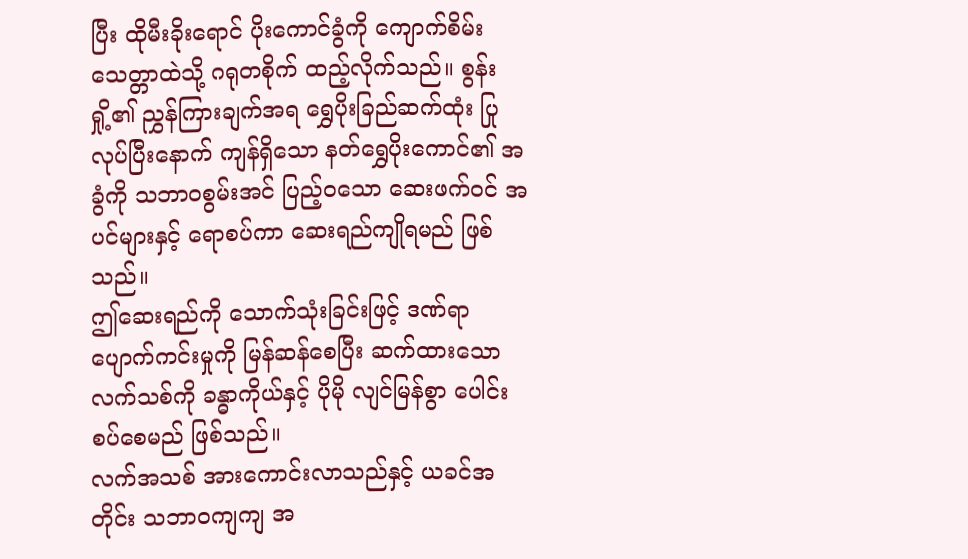ပြီး ထိုမီးခိုးရောင် ပိုးကောင်ခွံကို ကျောက်စိမ်းသေတ္တာထဲသို့ ဂရုတစိုက် ထည့်လိုက်သည်။ စွန်းရှို့၏ ညွှန်ကြားချက်အရ ရွှေပိုးခြည်ဆက်ထုံး ပြုလုပ်ပြီးနောက် ကျန်ရှိသော နတ်ရွှေပိုးကောင်၏ အခွံကို သဘာဝစွမ်းအင် ပြည့်ဝသော ဆေးဖက်ဝင် အပင်များနှင့် ရောစပ်ကာ ဆေးရည်ကျိုရမည် ဖြစ်သည်။
ဤဆေးရည်ကို သောက်သုံးခြင်းဖြင့် ဒဏ်ရာပျောက်ကင်းမှုကို မြန်ဆန်စေပြီး ဆက်ထားသော လက်သစ်ကို ခန္ဓာကိုယ်နှင့် ပိုမို လျင်မြန်စွာ ပေါင်းစပ်စေမည် ဖြစ်သည်။
လက်အသစ် အားကောင်းလာသည်နှင့် ယခင်အတိုင်း သဘာဝကျကျ အ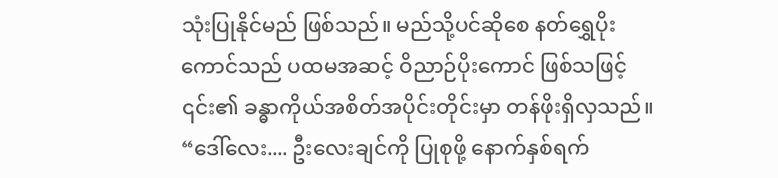သုံးပြုနိုင်မည် ဖြစ်သည်။ မည်သို့ပင်ဆိုစေ နတ်ရွှေပိုးကောင်သည် ပထမအဆင့် ဝိညာဉ်ပိုးကောင် ဖြစ်သဖြင့် ၎င်း၏ ခန္ဓာကိုယ်အစိတ်အပိုင်းတိုင်းမှာ တန်ဖိုးရှိလှသည်။
“ဒေါ်လေး.... ဦးလေးချင်ကို ပြုစုဖို့ နောက်နှစ်ရက်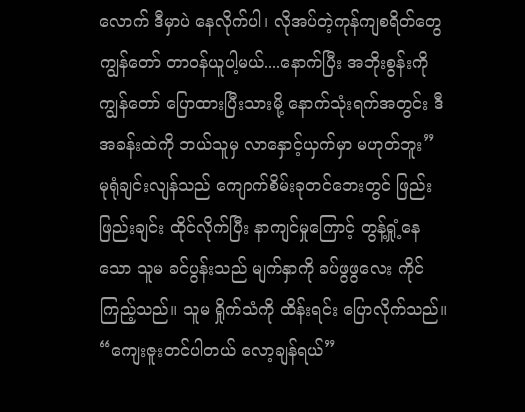လောက် ဒီမှာပဲ နေလိုက်ပါ၊ လိုအပ်တဲ့ကုန်ကျစရိတ်တွေ ကျွန်တော် တာဝန်ယူပါ့မယ်....နောက်ပြီး အဘိုးစွန်းကို ကျွန်တော် ပြောထားပြီးသားမို့ နောက်သုံးရက်အတွင်း ဒီအခန်းထဲကို ဘယ်သူမှ လာနှောင့်ယှက်မှာ မဟုတ်ဘူး”
မုရုံချင်းလျန်သည် ကျောက်စိမ်းခုတင်ဘေးတွင် ဖြည်းဖြည်းချင်း ထိုင်လိုက်ပြီး နာကျင်မှုကြောင့် တွန့်ရှုံ့နေသော သူမ ခင်ပွန်းသည် မျက်နှာကို ခပ်ဖွဖွလေး ကိုင်ကြည့်သည်။ သူမ ရှိုက်သံကို ထိန်းရင်း ပြောလိုက်သည်။
“ကျေးဇူးတင်ပါတယ် လော့ချန်ရယ်”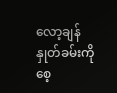လော့ချန် နှုတ်ခမ်းကိုစေ့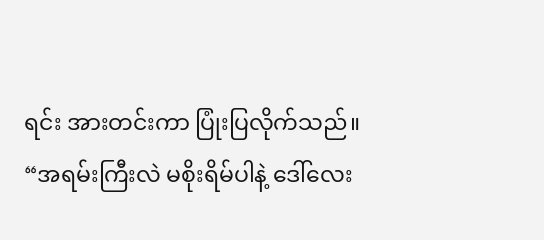ရင်း အားတင်းကာ ပြုံးပြလိုက်သည်။
“အရမ်းကြီးလဲ မစိုးရိမ်ပါနဲ့ ဒေါ်လေး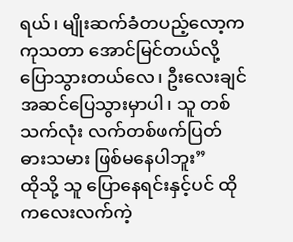ရယ်၊ မျိုးဆက်ခံတပည့်လော့က ကုသတာ အောင်မြင်တယ်လို့ ပြောသွားတယ်လေ၊ ဦးလေးချင် အဆင်ပြေသွားမှာပါ၊ သူ တစ်သက်လုံး လက်တစ်ဖက်ပြတ် ဓားသမား ဖြစ်မနေပါဘူး”
ထိုသို့ သူ ပြောနေရင်းနှင့်ပင် ထိုကလေးလက်ကဲ့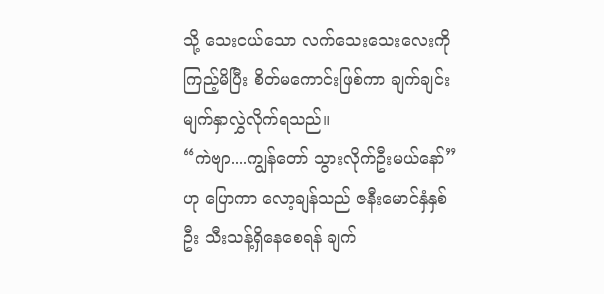သို့ သေးငယ်သော လက်သေးသေးလေးကို ကြည့်မိပြီး စိတ်မကောင်းဖြစ်ကာ ချက်ချင်း မျက်နှာလွှဲလိုက်ရသည်။
“ကဲဗျာ....ကျွန်တော် သွားလိုက်ဦးမယ်နော်” ဟု ပြောကာ လော့ချန်သည် ဇနီးမောင်နှံနှစ်ဦး သီးသန့်ရှိနေစေရန် ချက်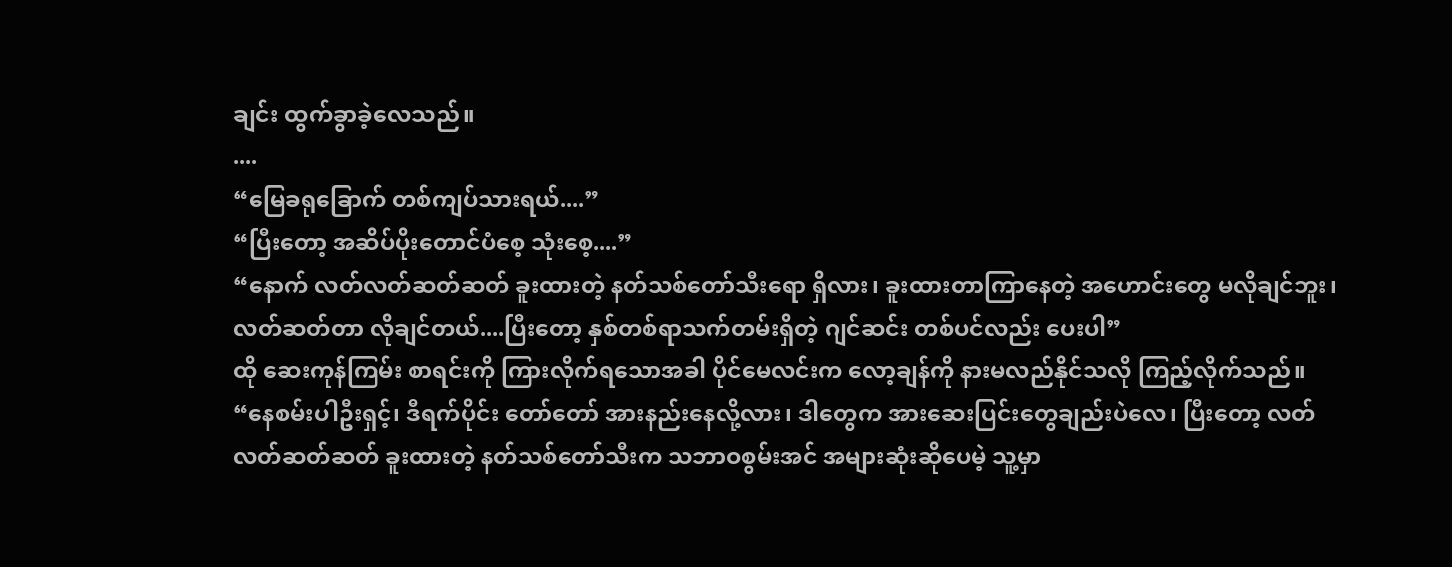ချင်း ထွက်ခွာခဲ့လေသည်။
....
“မြေခရုခြောက် တစ်ကျပ်သားရယ်....”
“ပြီးတော့ အဆိပ်ပိုးတောင်ပံစေ့ သုံးစေ့....”
“နောက် လတ်လတ်ဆတ်ဆတ် ခူးထားတဲ့ နတ်သစ်တော်သီးရော ရှိလား၊ ခူးထားတာကြာနေတဲ့ အဟောင်းတွေ မလိုချင်ဘူး၊ လတ်ဆတ်တာ လိုချင်တယ်....ပြီးတော့ နှစ်တစ်ရာသက်တမ်းရှိတဲ့ ဂျင်ဆင်း တစ်ပင်လည်း ပေးပါ”
ထို ဆေးကုန်ကြမ်း စာရင်းကို ကြားလိုက်ရသောအခါ ပိုင်မေလင်းက လော့ချန်ကို နားမလည်နိုင်သလို ကြည့်လိုက်သည်။
“နေစမ်းပါဦးရှင့်၊ ဒီရက်ပိုင်း တော်တော် အားနည်းနေလို့လား၊ ဒါတွေက အားဆေးပြင်းတွေချည်းပဲလေ၊ ပြီးတော့ လတ်လတ်ဆတ်ဆတ် ခူးထားတဲ့ နတ်သစ်တော်သီးက သဘာဝစွမ်းအင် အများဆုံးဆိုပေမဲ့ သူ့မှာ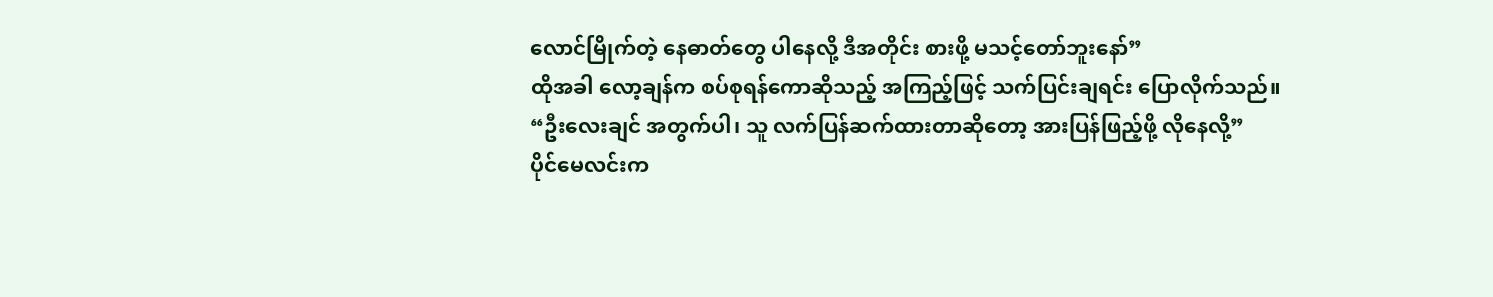လောင်မြိုက်တဲ့ နေဓာတ်တွေ ပါနေလို့ ဒီအတိုင်း စားဖို့ မသင့်တော်ဘူးနော်”
ထိုအခါ လော့ချန်က စပ်စုရန်ကောဆိုသည့် အကြည့်ဖြင့် သက်ပြင်းချရင်း ပြောလိုက်သည်။
“ဦးလေးချင် အတွက်ပါ၊ သူ လက်ပြန်ဆက်ထားတာဆိုတော့ အားပြန်ဖြည့်ဖို့ လိုနေလို့”
ပိုင်မေလင်းက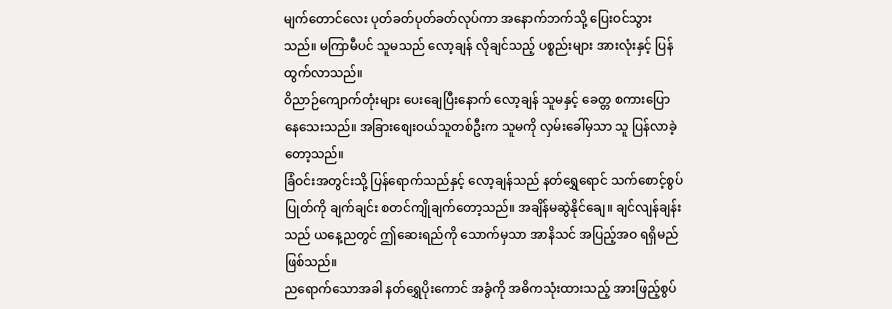မျက်တောင်လေး ပုတ်ခတ်ပုတ်ခတ်လုပ်ကာ အနောက်ဘက်သို့ ပြေးဝင်သွားသည်။ မကြာမီပင် သူမသည် လော့ချန် လိုချင်သည့် ပစ္စည်းများ အားလုံးနှင့် ပြန်ထွက်လာသည်။
ဝိညာဉ်ကျောက်တုံးများ ပေးချေပြီးနောက် လော့ချန် သူမနှင့် ခေတ္တ စကားပြောနေသေးသည်။ အခြားစျေးဝယ်သူတစ်ဦးက သူမကို လှမ်းခေါ်မှသာ သူ ပြန်လာခဲ့တော့သည်။
ခြံဝင်းအတွင်းသို့ ပြန်ရောက်သည်နှင့် လော့ချန်သည် နတ်ရွှေရောင် သက်စောင့်စွပ်ပြုတ်ကို ချက်ချင်း စတင်ကျိုချက်တော့သည်။ အချိန်မဆွဲနိုင်ချေ။ ချင်လျန်ချန်းသည် ယနေ့ညတွင် ဤဆေးရည်ကို သောက်မှသာ အာနိသင် အပြည့်အဝ ရရှိမည်ဖြစ်သည်။
ညရောက်သောအခါ နတ်ရွှေပိုးကောင် အခွံကို အဓိကသုံးထားသည့် အားဖြည့်စွပ်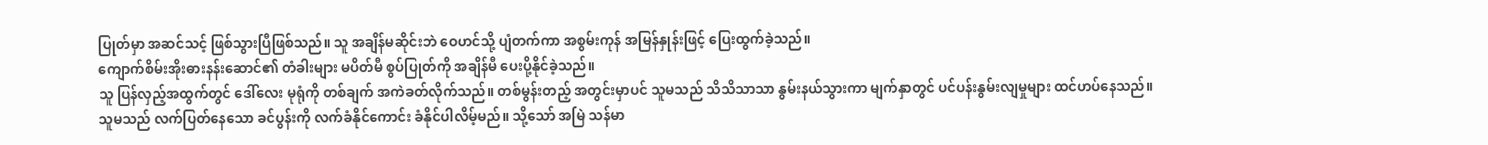ပြုတ်မှာ အဆင်သင့် ဖြစ်သွားပြီဖြစ်သည်။ သူ အချိန်မဆိုင်းဘဲ ဝေဟင်သို့ ပျံတက်ကာ အစွမ်းကုန် အမြန်နှုန်းဖြင့် ပြေးထွက်ခဲ့သည်။
ကျောက်စိမ်းအိုးဓားနန်းဆောင်၏ တံခါးများ မပိတ်မီ စွပ်ပြုတ်ကို အချိန်မီ ပေးပို့နိုင်ခဲ့သည်။
သူ ပြန်လှည့်အထွက်တွင် ဒေါ်လေး မုရုံကို တစ်ချက် အကဲခတ်လိုက်သည်။ တစ်မွန်းတည့် အတွင်းမှာပင် သူမသည် သိသိသာသာ နွမ်းနယ်သွားကာ မျက်နှာတွင် ပင်ပန်းနွမ်းလျမှုများ ထင်ဟပ်နေသည်။
သူမသည် လက်ပြတ်နေသော ခင်ပွန်းကို လက်ခံနိုင်ကောင်း ခံနိုင်ပါလိမ့်မည်။ သို့သော် အမြဲ သန်မာ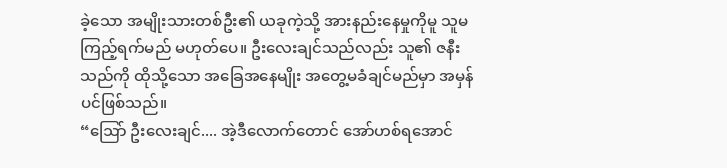ခဲ့သော အမျိုးသားတစ်ဦး၏ ယခုကဲ့သို့ အားနည်းနေမှုကိုမူ သူမ ကြည့်ရက်မည် မဟုတ်ပေ။ ဦးလေးချင်သည်လည်း သူ၏ ဇနီးသည်ကို ထိုသို့သော အခြေအနေမျိုး အတွေ့မခံချင်မည်မှာ အမှန်ပင်ဖြစ်သည်။
“ဩော် ဦးလေးချင်.... အဲ့ဒီလောက်တောင် အော်ဟစ်ရအောင်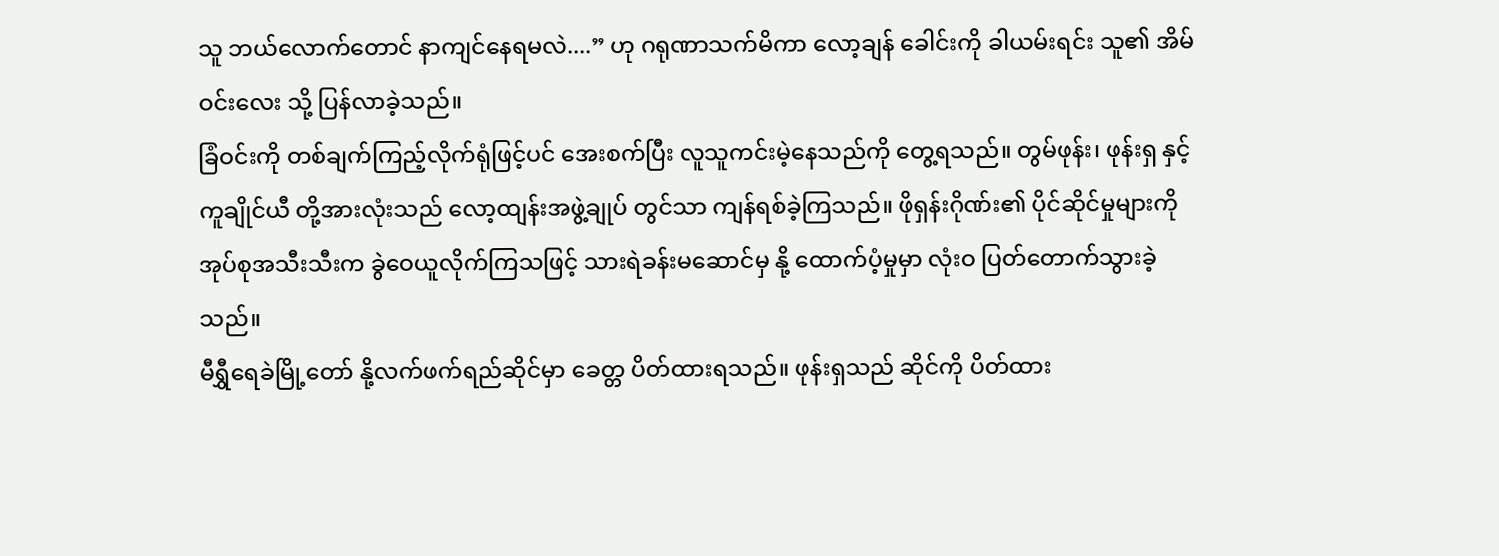သူ ဘယ်လောက်တောင် နာကျင်နေရမလဲ....” ဟု ဂရုဏာသက်မိကာ လော့ချန် ခေါင်းကို ခါယမ်းရင်း သူ၏ အိမ်ဝင်းလေး သို့ ပြန်လာခဲ့သည်။
ခြံဝင်းကို တစ်ချက်ကြည့်လိုက်ရုံဖြင့်ပင် အေးစက်ပြီး လူသူကင်းမဲ့နေသည်ကို တွေ့ရသည်။ တွမ်ဖုန်း၊ ဖုန်းရှ နှင့် ကူချိုင်ယီ တို့အားလုံးသည် လော့ထျန်းအဖွဲ့ချုပ် တွင်သာ ကျန်ရစ်ခဲ့ကြသည်။ ဖိုရှန်းဂိုဏ်း၏ ပိုင်ဆိုင်မှုများကို အုပ်စုအသီးသီးက ခွဲဝေယူလိုက်ကြသဖြင့် သားရဲခန်းမဆောင်မှ နို့ ထောက်ပံ့မှုမှာ လုံးဝ ပြတ်တောက်သွားခဲ့သည်။
မီရွှီရေခဲမြို့တော် နို့လက်ဖက်ရည်ဆိုင်မှာ ခေတ္တ ပိတ်ထားရသည်။ ဖုန်းရှသည် ဆိုင်ကို ပိတ်ထား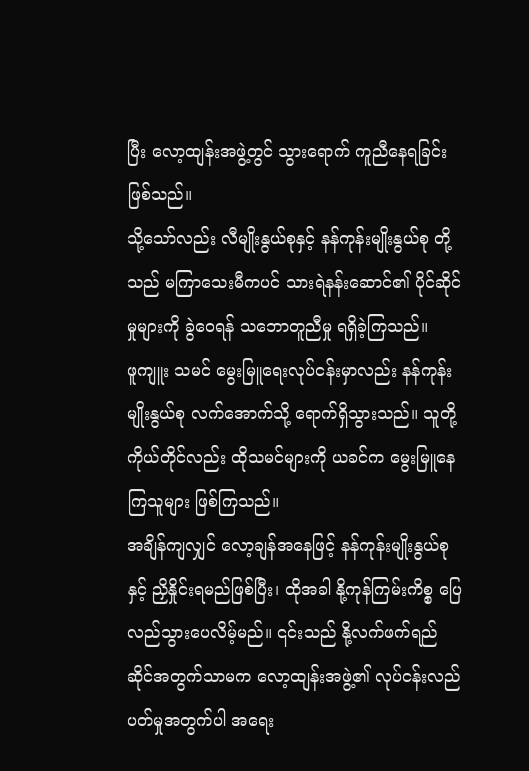ပြီး လော့ထျန်းအဖွဲ့တွင် သွားရောက် ကူညီနေရခြင်း ဖြစ်သည်။
သို့သော်လည်း လီမျိုးနွယ်စုနှင့် နန်ကုန်းမျိုးနွယ်စု တို့သည် မကြာသေးမီကပင် သားရဲနန်းဆောင်၏ ပိုင်ဆိုင်မှုများကို ခွဲဝေရန် သဘောတူညီမှု ရရှိခဲ့ကြသည်။
ဖူကျူး သမင် မွေးမြူရေးလုပ်ငန်းမှာလည်း နန်ကုန်းမျိုးနွယ်စု လက်အောက်သို့ ရောက်ရှိသွားသည်။ သူတို့ကိုယ်တိုင်လည်း ထိုသမင်များကို ယခင်က မွေးမြူနေကြသူများ ဖြစ်ကြသည်။
အချိန်ကျလျှင် လော့ချန်အနေဖြင့် နန်ကုန်းမျိုးနွယ်စု နှင့် ညှိနှိုင်းရမည်ဖြစ်ပြီး၊ ထိုအခါ နို့ကုန်ကြမ်းကိစ္စ ပြေလည်သွားပေလိမ့်မည်။ ၎င်းသည် နို့လက်ဖက်ရည်ဆိုင်အတွက်သာမက လော့ထျန်းအဖွဲ့၏ လုပ်ငန်းလည်ပတ်မှုအတွက်ပါ အရေး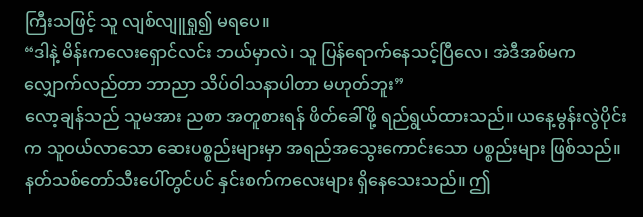ကြီးသဖြင့် သူ လျစ်လျူရှု၍ မရပေ။
“ဒါနဲ့ မိန်းကလေးရှောင်လင်း ဘယ်မှာလဲ၊ သူ ပြန်ရောက်နေသင့်ပြီလေ၊ အဲဒီအစ်မက လျှောက်လည်တာ ဘာညာ သိပ်ဝါသနာပါတာ မဟုတ်ဘူး”
လော့ချန်သည် သူမအား ညစာ အတူစားရန် ဖိတ်ခေါ်ဖို့ ရည်ရွယ်ထားသည်။ ယနေ့မွန်းလွဲပိုင်းက သူဝယ်လာသော ဆေးပစ္စည်းများမှာ အရည်အသွေးကောင်းသော ပစ္စည်းများ ဖြစ်သည်။
နတ်သစ်တော်သီးပေါ်တွင်ပင် နှင်းစက်ကလေးများ ရှိနေသေးသည်။ ဤ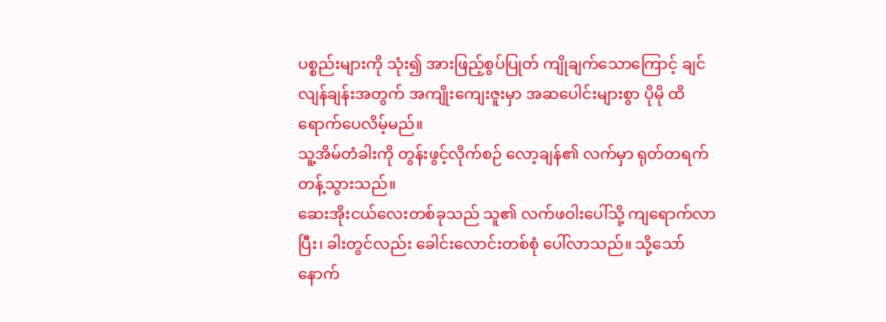ပစ္စည်းများကို သုံး၍ အားဖြည့်စွပ်ပြုတ် ကျိုချက်သောကြောင့် ချင်လျန်ချန်းအတွက် အကျိုးကျေးဇူးမှာ အဆပေါင်းများစွာ ပိုမို ထိရောက်ပေလိမ့်မည်။
သူ့အိမ်တံခါးကို တွန်းဖွင့်လိုက်စဉ် လော့ချန်၏ လက်မှာ ရုတ်တရက် တန့်သွားသည်။
ဆေးအိုးငယ်လေးတစ်ခုသည် သူ၏ လက်ဖဝါးပေါ်သို့ ကျရောက်လာပြီး၊ ခါးတွင်လည်း ခေါင်းလောင်းတစ်စုံ ပေါ်လာသည်။ သို့သော် နောက်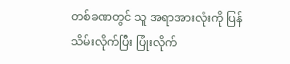တစ်ခဏတွင် သူ အရာအားလုံးကို ပြန်သိမ်းလိုက်ပြီး ပြုံးလိုက်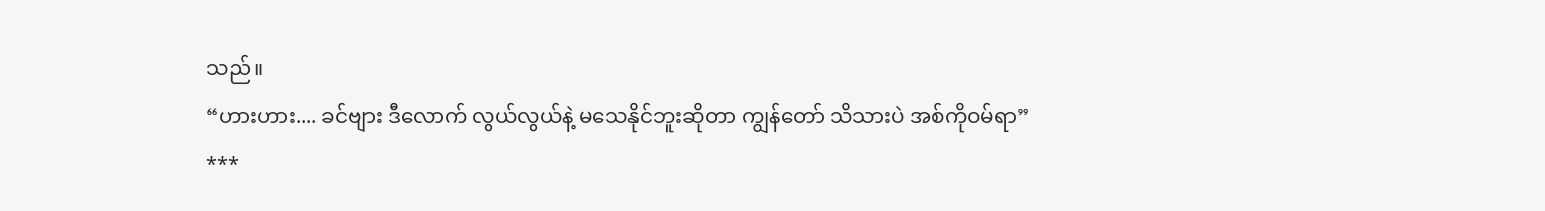သည်။
“ဟားဟား.... ခင်ဗျား ဒီလောက် လွယ်လွယ်နဲ့ မသေနိုင်ဘူးဆိုတာ ကျွန်တော် သိသားပဲ အစ်ကိုဝမ်ရာ”
***